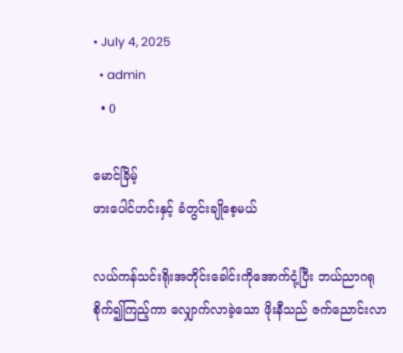• July 4, 2025
  • admin
  • 0

မောင်ခြိမ့်
ဖားပေါင်ဟင်းနှင့် ခံတွင်းချိုစေ့မယ်

လယ်ကန်သင်းရိုးအတိုင်းခေါင်းကိုအောက်ငုံ့ပြီး ဘယ်ညာဂရုစိုက်၍ကြည့်ကာ လျှောက်လာခဲ့သော ဖိုးနီသည် ဇက်ညောင်းလာ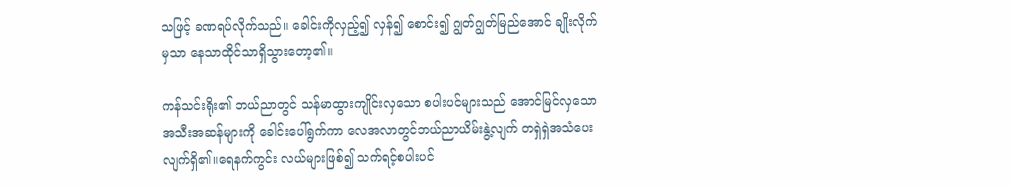သဖြင့် ခဏရပ်လိုက်သည်။ ခေါင်းကိုလှည့်၍ လှန်၍ စောင်း၍ ဂျွတ်ဂျွတ်မြည်အောင် ချိုးလိုက်မှသာ နေသာထိုင်သာရှိသွားတော့၏။

ကန်သင်းရိုး၏ ဘယ်ညာတွင် သန်မာထွားကျိုင်းလှသော စပါးပင်များသည် အောင်မြင်လှသော အသီးအဆန်များကို ခေါင်းပေါ်ရွက်ကာ လေအလာတွင်ဘယ်ညာယိမ်းနွဲ့လျက် တရှဲရှဲအသံပေးလျက်ရှိ၏။ရေနက်ကွင်း လယ်များဖြစ်၍ သက်ရင့်စပါးပင်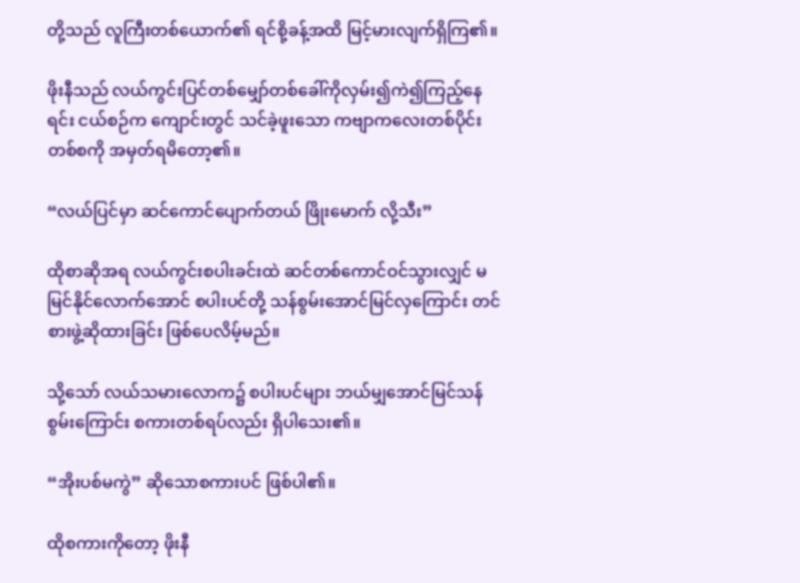တို့သည် လူကြီးတစ်ယောက်၏ ရင်စို့ခန့်အထိ မြင့်မားလျက်ရှိကြ၏။

ဖိုးနီသည် လယ်ကွင်းပြင်တစ်မျှော်တစ်ခေါ်ကိုလှမ်း၍ကဲ၍ကြည့်နေရင်း ငယ်စဉ်က ကျောင်းတွင် သင်ခဲ့ဖူးသော ကဗျာကလေးတစ်ပိုင်းတစ်စကို အမှတ်ရမိတော့၏။

“လယ်ပြင်မှာ ဆင်ကောင်ပျောက်တယ် ဖြိုးမောက် လို့သီး”

ထိုစာဆိုအရ လယ်ကွင်းစပါးခင်းထဲ ဆင်တစ်ကောင်ဝင်သွားလျှင် မမြင်နိုင်လောက်အောင် စပါးပင်တို့ သန်စွမ်းအောင်မြင်လှကြောင်း တင်စားဖွဲ့ဆိုထားခြင်း ဖြစ်ပေလိမ့်မည်။

သို့သော် လယ်သမားလောက၌ စပါးပင်များ ဘယ်မျှအောင်မြင်သန်စွမ်းကြောင်း စကားတစ်ရပ်လည်း ရှိပါသေး၏။

“အိုးပစ်မကွဲ” ဆိုသောစကားပင် ဖြစ်ပါ၏။

ထိုစကားကိုတော့ ဖိုးနီ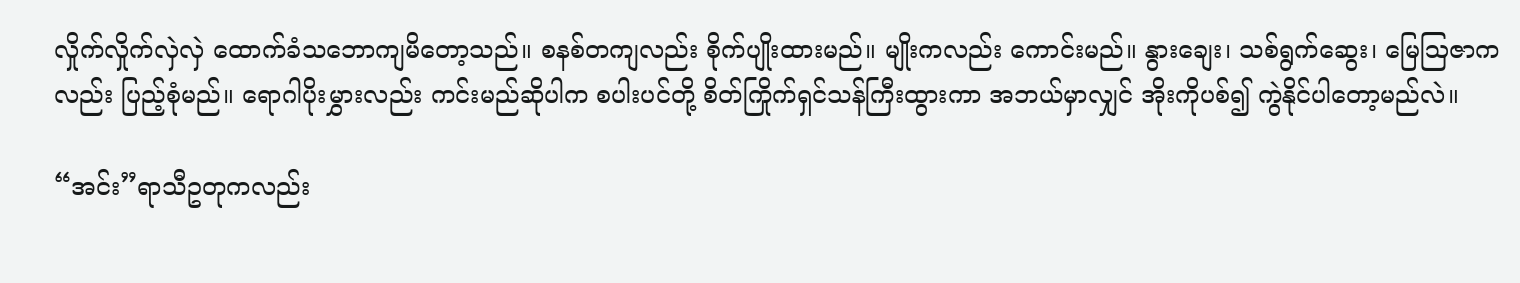လှိုက်လှိုက်လှဲလှဲ ထောက်ခံသဘောကျမိတော့သည်။ စနစ်တကျလည်း စိုက်ပျိုးထားမည်။ မျိုးကလည်း ကောင်းမည်။ နွားချေး၊ သစ်ရွက်ဆွေး၊ မြေဩဇာကလည်း ပြည့်စုံမည်။ ရောဂါပိုးမွှားလည်း ကင်းမည်ဆိုပါက စပါးပင်တို့ စိတ်ကြိုက်ရှင်သန်ကြီးထွားကာ အဘယ်မှာလျှင် အိုးကိုပစ်၍ ကွဲနိုင်ပါတော့မည်လဲ။

“အင်း”ရာသီဥတုကလည်း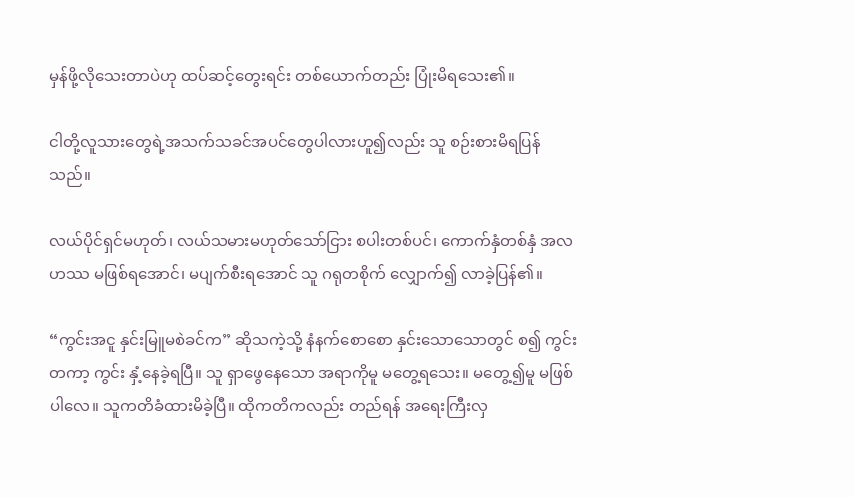မှန်ဖို့လိုသေးတာပဲဟု ထပ်ဆင့်တွေးရင်း တစ်ယောက်တည်း ပြုံးမိရသေး၏။

ငါတို့လူသားတွေရဲ့အသက်သခင်အပင်တွေပါလားဟူ၍လည်း သူ စဉ်းစားမိရပြန်သည်။

လယ်ပိုင်ရှင်မဟုတ်၊ လယ်သမားမဟုတ်သော်ငြား စပါးတစ်ပင်၊ ကောက်နှံတစ်နှံ အလဟဿ မဖြစ်ရအောင်၊ မပျက်စီးရအောင် သူ ဂရုတစိုက် လျှောက်၍ လာခဲ့ပြန်၏။

“ကွင်းအငူ နှင်းမြူမစဲခင်က” ဆိုသကဲ့သို့ နံနက်စောစော နှင်းသောသောတွင် စ၍ ကွင်းတကာ့ ကွင်း နှံ့နေခဲ့ရပြီ။ သူ ရှာဖွေနေသော အရာကိုမူ မတွေ့ရသေး။ မတွေ့၍မူ မဖြစ်ပါလေ။ သူကတိခံထားမိခဲ့ပြီ။ ထိုကတိကလည်း တည်ရန် အရေးကြီးလှ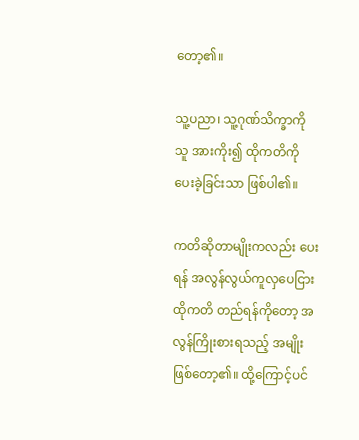တော့၏။

သူ့ပညာ၊ သူ့ဂုဏ်သိက္ခာကို သူ အားကိုး၍ ထိုကတိကို ပေးခဲ့ခြင်းသာ ဖြစ်ပါ၏။

ကတိဆိုတာမျိုးကလည်း ပေးရန် အလွန်လွယ်ကူလှပေငြား ထိုကတိ တည်ရန်ကိုတော့ အလွန်ကြိုးစားရသည့် အမျိုးဖြစ်တော့၏။ ထို့ကြောင့်ပင်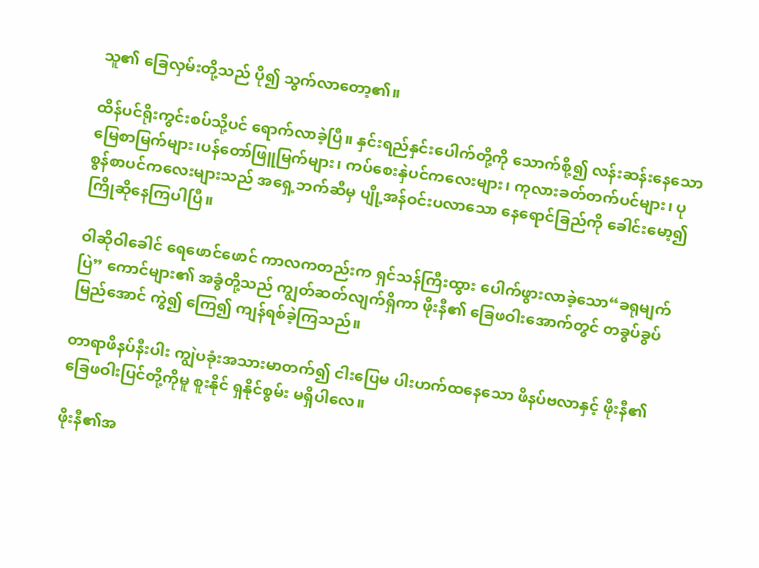သူ၏ ခြေလှမ်းတို့သည် ပို၍ သွက်လာတော့၏။

ထိန်ပင်ရိုးကွင်းစပ်သို့ပင် ရောက်လာခဲ့ပြီ။ နှင်းရည်နှင်းပေါက်တို့ကို သောက်စို့၍ လန်းဆန်းနေသော မြေစာမြက်များ၊ပန်တော်ဖြူမြက်များ၊ ကပ်စေးနှဲပင်ကလေးများ၊ ကုလားခတ်တက်ပင်များ၊ ပုစွန်စာပင်ကလေးများသည် အရှေ့ဘက်ဆီမှ ပျို့အန်ဝင်းပလာသော နေရောင်ခြည်ကို ခေါင်းမော့၍ ကြိုဆိုနေကြပါပြီ။

ဝါဆိုဝါခေါင် ရေဖောင်ဖောင် ကာလကတည်းက ရှင်သန်ကြီးထွား ပေါက်ဖွားလာခဲ့သော“ခရုမျက်ပြဲ” ကောင်များ၏ အခွံတို့သည် ကျွတ်ဆတ်လျက်ရှိကာ ဖိုးနီ၏ ခြေဖဝါးအောက်တွင် တခွပ်ခွပ်မြည်အောင် ကွဲ၍ ကြေ၍ ကျန်ရစ်ခဲ့ကြသည်။

တာရာဖိနပ်နီးပါး ကျွဲပခုံးအသားမာတက်၍ ငါးပြေမ ပါးဟက်ထနေသော ဖိနပ်ဗလာနှင့် ဖိုးနီ၏ ခြေဖဝါးပြင်တို့ကိုမူ စူးနိုင် ရှနိုင်စွမ်း မရှိပါလေ။

ဖိုးနီ၏အ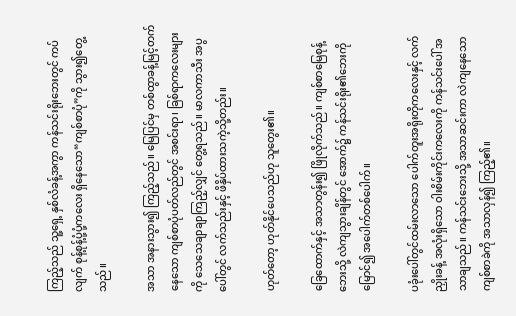ကြည့်သည် သူ့ရှေ့ နှစ်လံခန့်အကွာ ကန်သင်းရိုးဘေးတွင် ကပ်လျက် စုန့်စုန့်ပုံ့ပုံ့ကလေး ရှိနေသော“ကျစ်စာပုံ”ကို သွား၍တွေ့သည်။

အသာ အနားသွား၍ ကြည့်သည်။ မြေပြင်မှ တစ်ထွာခန့်မြင့်တက်နေသော ကျစ်စာပုံပတ်လည်တွင် အစင်းရာ၊ ခြစ်ရာကလေးများကို သေသေချာချာကြည့်လျှင် တွေ့ရသည်။ မာလကာသီး အပွပေါ်တွင် လက်သည်းနှင့် ဖိနှိပ်ထားသကဲ့သို့တည်း။

ဟုတ်တော့ ဟုတ်နိုင်ပေသည်ဟု သူတွေး၏။

ခြေထောက်နှင့် အသာတွန်း၍ ဖြိုလိုက်သည်။ ကျစ်စာမြေစုန့် ဘေးသို့ လဲကျသွားချိန်တွင် အောက်၌ ကန်သင်းရိုး၏ဘေးကို မြောင်၍ အပေါက်တစ်ပေါက်။

ပခုံးပေါ်တွင်ထမ်းလာသော ပေါက်တူးအရိုးတိုကလေးနှင့် လက်ညှိုးခန့် အလုံးရှိသော ဝါးစိမ်းကိုင်းကလေးကို ကန်သင်းပေါ် အသာချသည်။ ကန်သင်းဘေးသို့ အသာဆင်းကာ လဲကျနေသော ကျစ်စာခဲကို အသာလှန်၍ ကြည့်၏။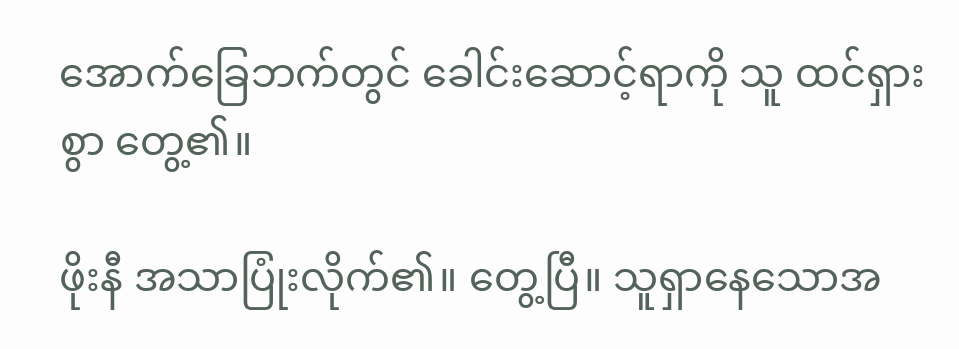အောက်ခြေဘက်တွင် ခေါင်းဆောင့်ရာကို သူ ထင်ရှားစွာ တွေ့၏။

ဖိုးနီ အသာပြုံးလိုက်၏။ တွေ့ပြီ။ သူရှာနေသောအ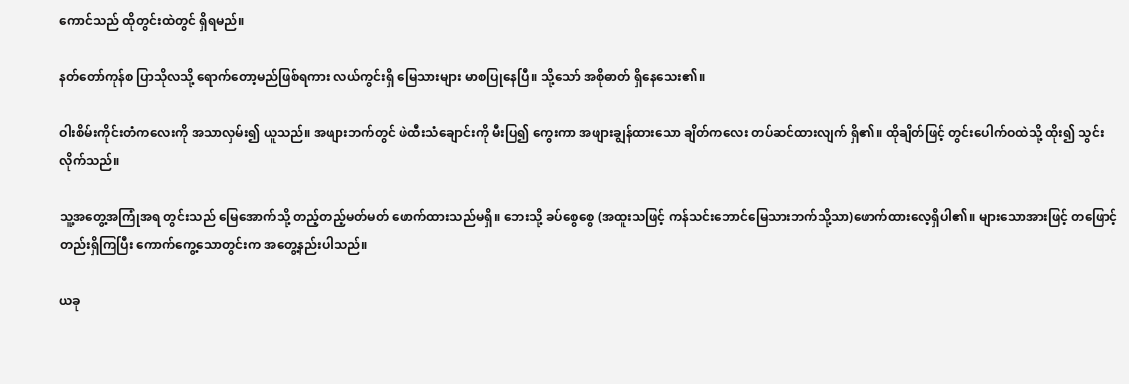ကောင်သည် ထိုတွင်းထဲတွင် ရှိရမည်။

နတ်တော်ကုန်စ ပြာသိုလသို့ ရောက်တော့မည်ဖြစ်ရကား လယ်ကွင်းရှိ မြေသားများ မာစပြုနေပြီ။ သို့သော် အစိုဓာတ် ရှိနေသေး၏။

ဝါးစိမ်းကိုင်းတံကလေးကို အသာလှမ်း၍ ယူသည်။ အဖျားဘက်တွင် ဖဲထီးသံချောင်းကို မီးပြ၍ ကွေးကာ အဖျားချွန်ထားသော ချိတ်ကလေး တပ်ဆင်ထားလျက် ရှိ၏။ ထိုချိတ်ဖြင့် တွင်းပေါက်ဝထဲသို့ ထိုး၍ သွင်းလိုက်သည်။

သူ့အတွေ့အကြုံအရ တွင်းသည် မြေအောက်သို့ တည့်တည့်မတ်မတ် ဖောက်ထားသည်မရှိ။ ဘေးသို့ ခပ်စွေစွေ (အထူးသဖြင့် ကန်သင်းဘောင်မြေသားဘက်သို့သာ)ဖောက်ထားလေ့ရှိပါ၏။ များသောအားဖြင့် တဖြောင့်တည်းရှိကြပြီး ကောက်ကွေ့သောတွင်းက အတွေ့နည်းပါသည်။

ယခု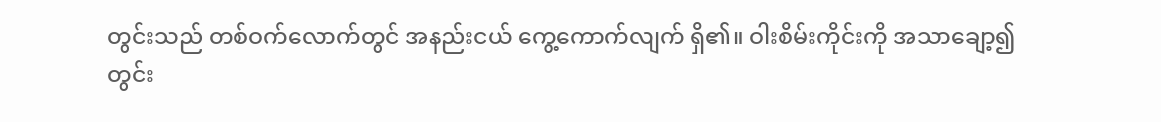တွင်းသည် တစ်ဝက်လောက်တွင် အနည်းငယ် ကွေ့ကောက်လျက် ရှိ၏။ ဝါးစိမ်းကိုင်းကို အသာချော့၍ တွင်း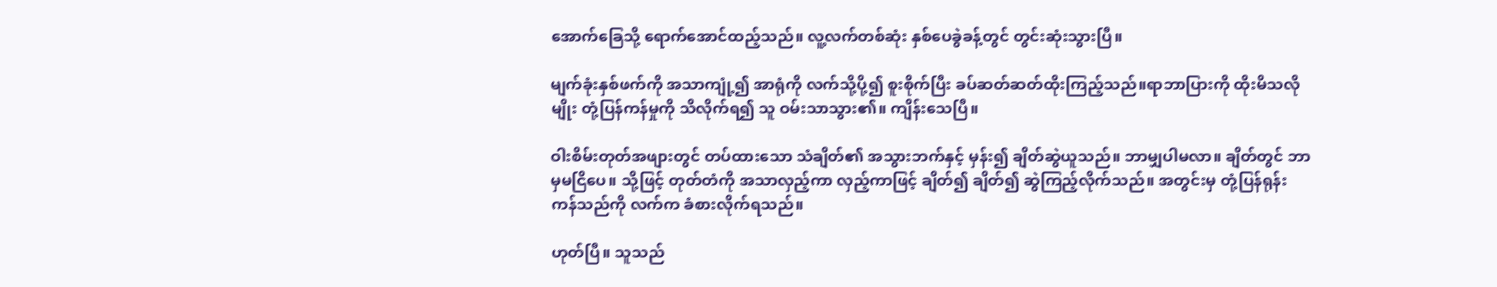အောက်ခြေသို့ ရောက်အောင်ထည့်သည်။ လူ့လက်တစ်ဆုံး နှစ်ပေခွဲခန့်တွင် တွင်းဆုံးသွားပြီ။

မျက်ခုံးနှစ်ဖက်ကို အသာကျုံ့၍ အာရုံကို လက်သို့ပို့၍ စူးစိုက်ပြီး ခပ်ဆတ်ဆတ်ထိုးကြည့်သည်။ရာဘာပြားကို ထိုးမိသလိုမျိုး တုံ့ပြန်ကန်မှုကို သိလိုက်ရ၍ သူ ဝမ်းသာသွား၏။ ကျိန်းသေပြီ။

ဝါးစိမ်းတုတ်အဖျားတွင် တပ်ထားသော သံချိတ်၏ အသွားဘက်နှင့် မှန်း၍ ချိတ်ဆွဲယူသည်။ ဘာမျှပါမလာ။ ချိတ်တွင် ဘာမှမငြိပေ။ သို့ဖြင့် တုတ်တံကို အသာလှည့်ကာ လှည့်ကာဖြင့် ချိတ်၍ ချိတ်၍ ဆွဲကြည့်လိုက်သည်။ အတွင်းမှ တုံ့ပြန်ရုန်းကန်သည်ကို လက်က ခံစားလိုက်ရသည်။

ဟုတ်ပြီ။ သူသည်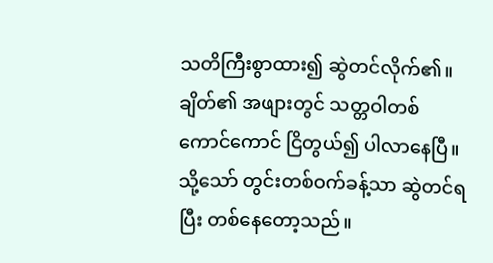သတိကြီးစွာထား၍ ဆွဲတင်လိုက်၏။ ချိတ်၏ အဖျားတွင် သတ္တဝါတစ်ကောင်ကောင် ငြိတွယ်၍ ပါလာနေပြီ။ သို့သော် တွင်းတစ်ဝက်ခန့်သာ ဆွဲတင်ရပြီး တစ်နေတော့သည်။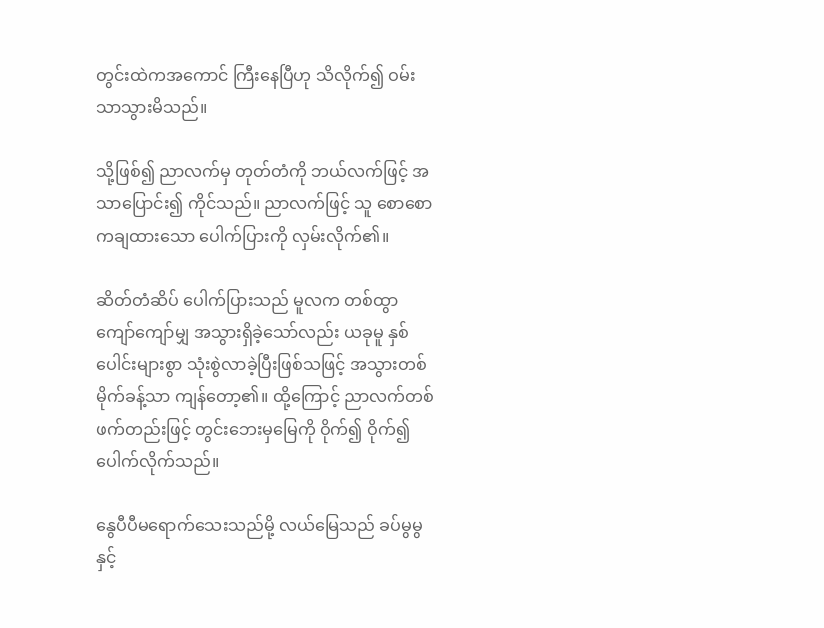တွင်းထဲကအကောင် ကြီးနေပြီဟု သိလိုက်၍ ဝမ်းသာသွားမိသည်။

သို့ဖြစ်၍ ညာလက်မှ တုတ်တံကို ဘယ်လက်ဖြင့် အသာပြောင်း၍ ကိုင်သည်။ ညာလက်ဖြင့် သူ စောစောကချထားသော ပေါက်ပြားကို လှမ်းလိုက်၏။

ဆိတ်တံဆိပ် ပေါက်ပြားသည် မူလက တစ်ထွာကျော်ကျော်မျှ အသွားရှိခဲ့သော်လည်း ယခုမူ နှစ်ပေါင်းများစွာ သုံးစွဲလာခဲ့ပြီးဖြစ်သဖြင့် အသွားတစ်မိုက်ခန့်သာ ကျန်တော့၏။ ထို့ကြောင့် ညာလက်တစ်ဖက်တည်းဖြင့် တွင်းဘေးမှမြေကို ဝိုက်၍ ဝိုက်၍ ပေါက်လိုက်သည်။

နွေပီပီမရောက်သေးသည်မို့ လယ်မြေသည် ခပ်မွမွနှင့်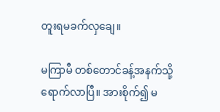တူးရမခက်လှချေ။

မကြာမီ တစ်တောင်ခန့်အနက်သို့ ရောက်လာပြီ။ အားစိုက်၍ မ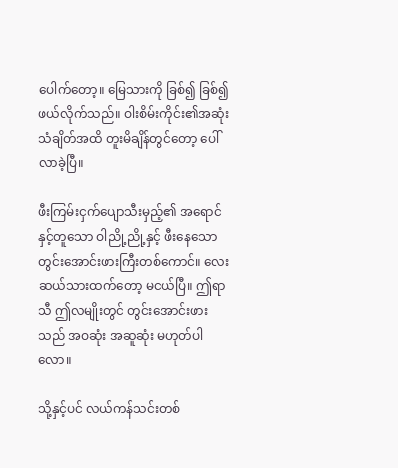ပေါက်တော့။ မြေသားကို ခြစ်၍ ခြစ်၍ ဖယ်လိုက်သည်။ ဝါးစိမ်းကိုင်း၏အဆုံး သံချိတ်အထိ တူးမိချိန်တွင်တော့ ပေါ်လာခဲ့ပြီ။

ဖီးကြမ်းငှက်ပျောသီးမှည့်၏ အရောင်နှင့်တူသော ဝါညို့ညို့နှင့် ဖီးနေသော တွင်းအောင်းဖားကြီးတစ်ကောင်။ လေးဆယ်သားထက်တော့ မငယ်ပြီ။ ဤရာသီ ဤလမျိုးတွင် တွင်းအောင်းဖားသည် အဝဆုံး အဆူဆုံး မဟုတ်ပါလော။

သို့နှင့်ပင် လယ်ကန်သင်းတစ်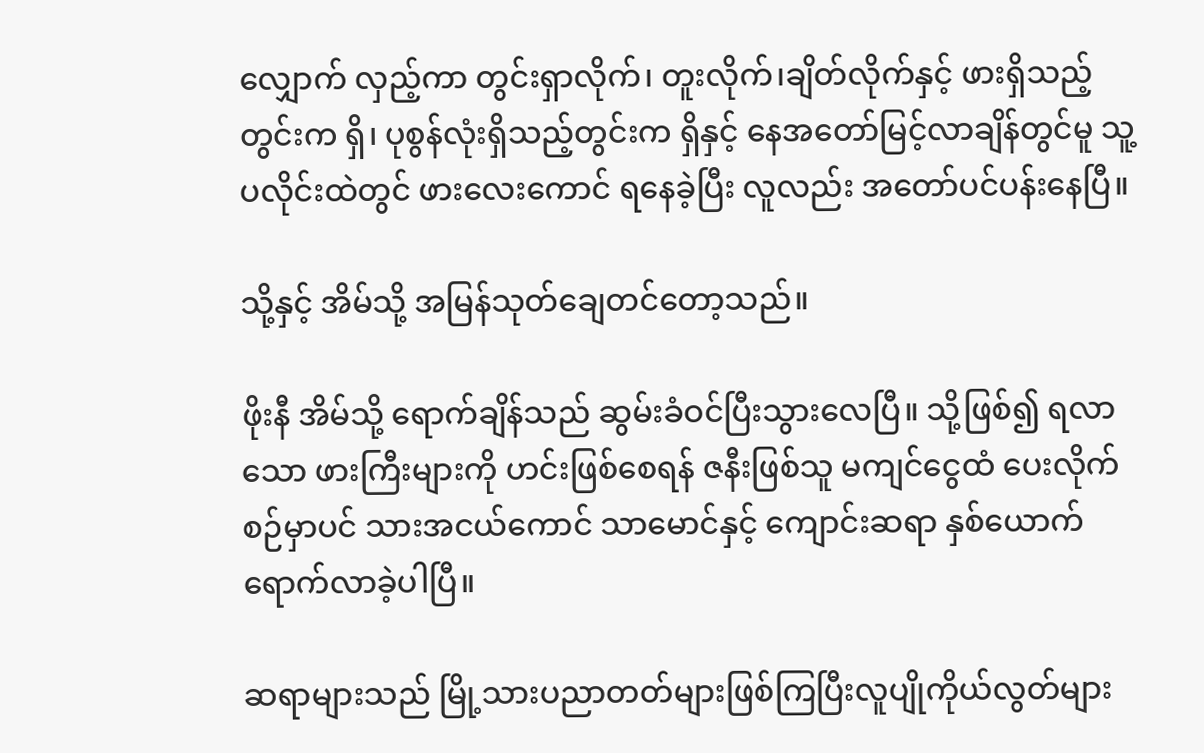လျှောက် လှည့်ကာ တွင်းရှာလိုက်၊ တူးလိုက်၊ချိတ်လိုက်နှင့် ဖားရှိသည့်တွင်းက ရှိ၊ ပုစွန်လုံးရှိသည့်တွင်းက ရှိနှင့် နေအတော်မြင့်လာချိန်တွင်မူ သူ့ပလိုင်းထဲတွင် ဖားလေးကောင် ရနေခဲ့ပြီး လူလည်း အတော်ပင်ပန်းနေပြီ။

သို့နှင့် အိမ်သို့ အမြန်သုတ်ချေတင်တော့သည်။

ဖိုးနီ အိမ်သို့ ရောက်ချိန်သည် ဆွမ်းခံဝင်ပြီးသွားလေပြီ။ သို့ဖြစ်၍ ရလာသော ဖားကြီးများကို ဟင်းဖြစ်စေရန် ဇနီးဖြစ်သူ မကျင်ငွေထံ ပေးလိုက်စဉ်မှာပင် သားအငယ်ကောင် သာမောင်နှင့် ကျောင်းဆရာ နှစ်ယောက် ရောက်လာခဲ့ပါပြီ။

ဆရာများသည် မြို့သားပညာတတ်များဖြစ်ကြပြီးလူပျိုကိုယ်လွတ်များ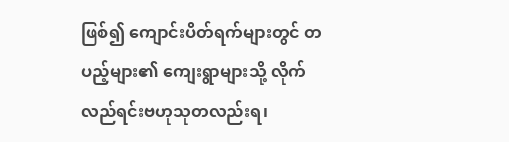ဖြစ်၍ ကျောင်းပိတ်ရက်များတွင် တပည့်များ၏ ကျေးရွာများသို့ လိုက်လည်ရင်းဗဟုသုတလည်းရ၊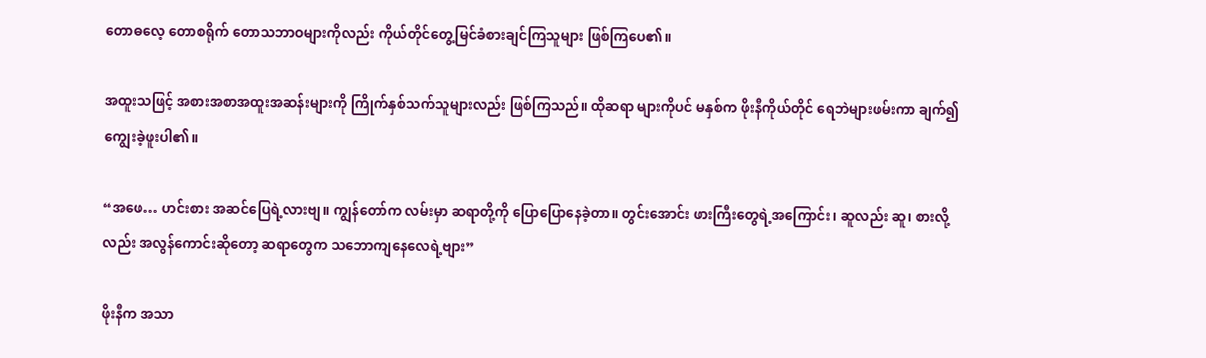တောဓလေ့ တောစရိုက် တောသဘာဝများကိုလည်း ကိုယ်တိုင်တွေ့မြင်ခံစားချင်ကြသူများ ဖြစ်ကြပေ၏။

အထူးသဖြင့် အစားအစာအထူးအဆန်းများကို ကြိုက်နှစ်သက်သူများလည်း ဖြစ်ကြသည်။ ထိုဆရာ များကိုပင် မနှစ်က ဖိုးနီကိုယ်တိုင် ရေဘဲများဖမ်းကာ ချက်၍ ကျွေးခဲ့ဖူးပါ၏။

“အဖေ… ဟင်းစား အဆင်ပြေရဲ့လားဗျ။ ကျွန်တော်က လမ်းမှာ ဆရာတို့ကို ပြောပြောနေခဲ့တာ။ တွင်းအောင်း ဖားကြီးတွေရဲ့အကြောင်း၊ ဆူလည်း ဆူ၊ စားလို့လည်း အလွန်ကောင်းဆိုတော့ ဆရာတွေက သဘောကျနေလေရဲ့ဗျား”

ဖိုးနီက အသာ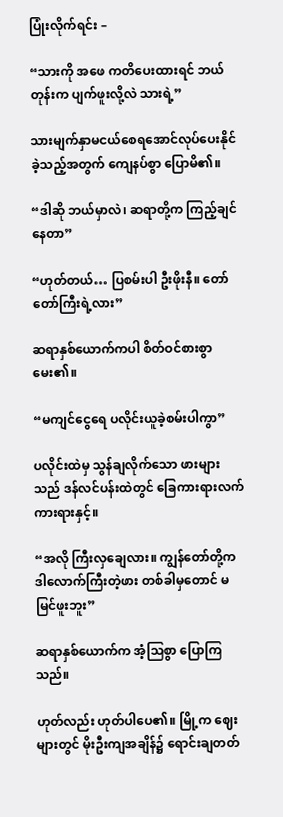ပြုံးလိုက်ရင်း –

“သားကို အဖေ ကတိပေးထားရင် ဘယ်တုန်းက ပျက်ဖူးလို့လဲ သားရဲ့”

သားမျက်နှာမငယ်စေရအောင်လုပ်ပေးနိုင်ခဲ့သည့်အတွက် ကျေနပ်စွာ ပြောမိ၏။

“ဒါဆို ဘယ်မှာလဲ၊ ဆရာတို့က ကြည့်ချင်နေတာ”

“ဟုတ်တယ်… ပြစမ်းပါ ဦးဖိုးနီ။ တော်တော်ကြီးရဲ့လား”

ဆရာနှစ်ယောက်ကပါ စိတ်ဝင်စားစွာ မေး၏။

“မကျင်ငွေရေ ပလိုင်းယူခဲ့စမ်းပါကွာ”

ပလိုင်းထဲမှ သွန်ချလိုက်သော ဖားများသည် ဒန်လင်ပန်းထဲတွင် ခြေကားရားလက်ကားရားနှင့်။

“အလို ကြီးလှချေလား။ ကျွန်တော်တို့က ဒါလောက်ကြီးတဲ့ဖား တစ်ခါမှတောင် မမြင်ဖူးဘူး”

ဆရာနှစ်ယောက်က အံ့သြစွာ ပြောကြသည်။

ဟုတ်လည်း ဟုတ်ပါပေ၏။ မြို့က ဈေးများတွင် မိုးဦးကျအချိန်၌ ရောင်းချတတ်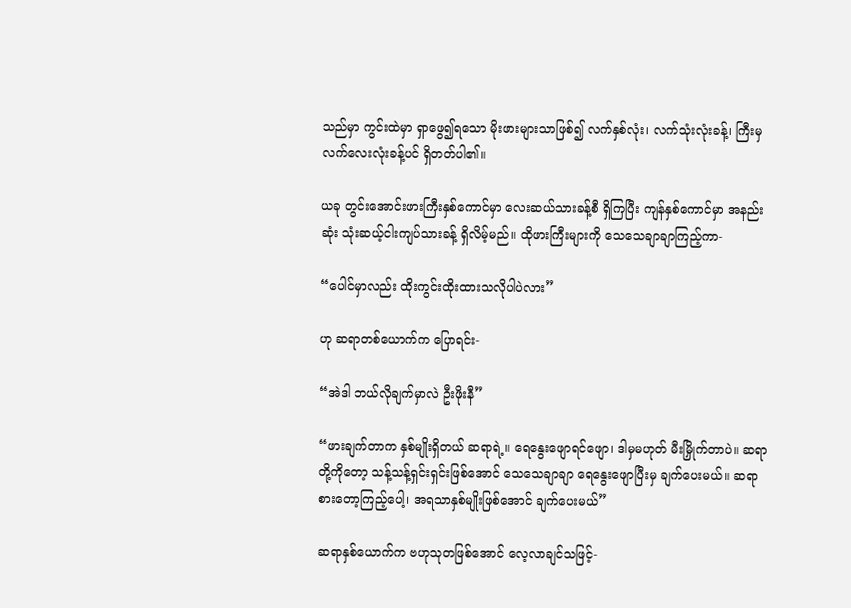သည်မှာ ကွင်းထဲမှာ ရှာဖွေ၍ရသော မိုးဖားများသာဖြစ်၍ လက်နှစ်လုံး၊ လက်သုံးလုံးခန့်၊ ကြီးမှ လက်လေးလုံးခန့်ပင် ရှိတတ်ပါ၏။

ယခု တွင်းအောင်းဖားကြီးနှစ်ကောင်မှာ လေးဆယ်သားခန့်စီ ရှိကြပြီး ကျန်နှစ်ကောင်မှာ အနည်းဆုံး သုံးဆယ့်ငါးကျပ်သားခန့် ရှိလိမ့်မည်။ ထိုဖားကြီးများကို သေသေချာချာကြည့်ကာ-

“ပေါင်မှာလည်း ထိုးကွင်းထိုးထားသလိုပါပဲလား”

ဟု ဆရာတစ်ယောက်က ပြောရင်း-

“အဲဒါ ဘယ်လိုချက်မှာလဲ ဦးဖိုးနီ”

“ဖားချက်တာက နှစ်မျိုးရှိတယ် ဆရာရဲ့။ ရေနွေးဖျောရင်ဖျော၊ ဒါမှမဟုတ် မီးမြှိုက်တာပဲ။ ဆရာတို့ကိုတော့ သန့်သန့်ရှင်းရှင်းဖြစ်အောင် သေသေချာချာ ရေနွေးဖျောပြီးမှ ချက်ပေးမယ်။ ဆရာစားတော့ကြည့်ပေါ့၊ အရသာနှစ်မျိုးဖြစ်အောင် ချက်ပေးမယ်”

ဆရာနှစ်ယောက်က ဗဟုသုတဖြစ်အောင် လေ့လာချင်သဖြင့်-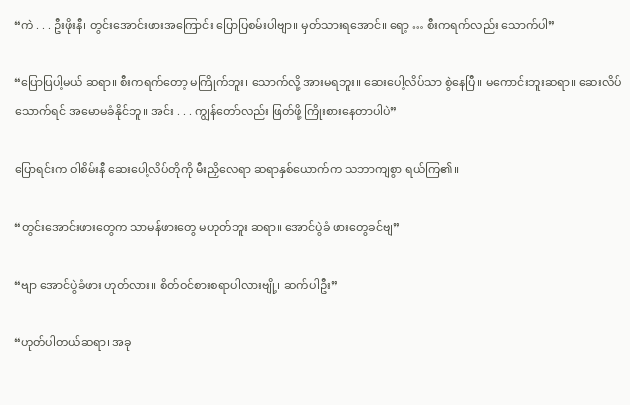“ကဲ . . . ဦးဖိုးနီ၊ တွင်းအောင်းဖားအကြောင်း ပြောပြစမ်းပါဗျာ။ မှတ်သားရအောင်။ ရော့ … စီးကရက်လည်း သောက်ပါ”

“ပြောပြပါ့မယ် ဆရာ။ စီးကရက်တော့ မကြိုက်ဘူး၊ သောက်လို့ အားမရဘူး။ ဆေးပေါ့လိပ်သာ စွဲနေပြီ။ မကောင်းဘူးဆရာ။ ဆေးလိပ်သောက်ရင် အမောမခံနိုင်ဘူ။ အင်း . . . ကျွန်တော်လည်း ဖြတ်ဖို့ ကြိုးစားနေတာပါပဲ”

ပြောရင်းက ဝါစိမ်းနီ ဆေးပေါ့လိပ်တိုကို မီးညှိလေရာ ဆရာနှစ်ယောက်က သဘာကျစွာ ရယ်ကြ၏။

“တွင်းအောင်းဖားတွေက သာမန်ဖားတွေ မဟုတ်ဘူး ဆရာ။ အောင်ပွဲခံ ဖားတွေခင်ဗျ”

“ဗျာ အောင်ပွဲခံဖား ဟုတ်လား။ စိတ်ဝင်စားစရာပါလားဗျို့၊ ဆက်ပါဦး”

“ဟုတ်ပါတယ်ဆရာ၊ အခု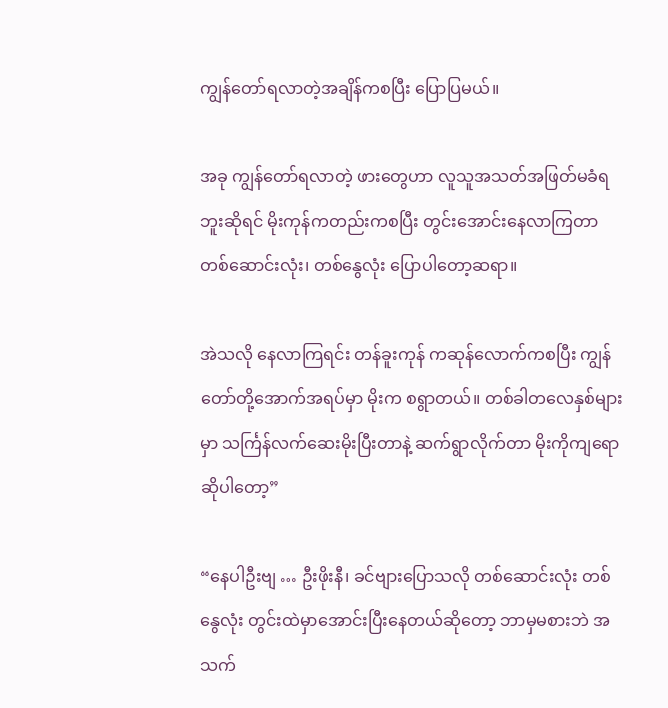ကျွန်တော်ရလာတဲ့အချိန်ကစပြီး ပြောပြမယ်။

အခု ကျွန်တော်ရလာတဲ့ ဖားတွေဟာ လူသူအသတ်အဖြတ်မခံရဘူးဆိုရင် မိုးကုန်ကတည်းကစပြီး တွင်းအောင်းနေလာကြတာ တစ်ဆောင်းလုံး၊ တစ်နွေလုံး ပြောပါတော့ဆရာ။

အဲသလို နေလာကြရင်း တန်ခူးကုန် ကဆုန်လောက်ကစပြီး ကျွန်တော်တို့အောက်အရပ်မှာ မိုးက စရွာတယ်။ တစ်ခါတလေနှစ်များမှာ သင်္ကြန်လက်ဆေးမိုးပြီးတာနဲ့ ဆက်ရွာလိုက်တာ မိုးကိုကျရောဆိုပါတော့”

“နေပါဦးဗျ … ဦးဖိုးနီ၊ ခင်ဗျားပြောသလို တစ်ဆောင်းလုံး တစ်နွေလုံး တွင်းထဲမှာအောင်းပြီးနေတယ်ဆိုတော့ ဘာမှမစားဘဲ အသက်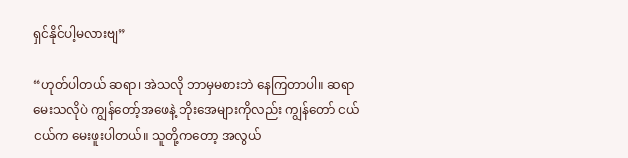ရှင်နိုင်ပါ့မလားဗျ”

“ဟုတ်ပါတယ် ဆရာ၊ အဲသလို ဘာမှမစားဘဲ နေကြတာပါ။ ဆရာမေးသလိုပဲ ကျွန်တော့်အဖေနဲ့ ဘိုးအေများကိုလည်း ကျွန်တော် ငယ်ငယ်က မေးဖူးပါတယ်။ သူတို့ကတော့ အလွယ်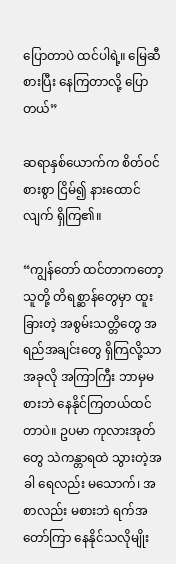ပြောတာပဲ ထင်ပါရဲ့။ မြေဆီစားပြီး နေကြတာလို့ ပြောတယ်”

ဆရာနှစ်ယောက်က စိတ်ဝင်စားစွာ ငြိမ်၍ နားထောင်လျက် ရှိကြ၏။

“ကျွန်တော် ထင်တာကတော့ သူတို့ တိရစ္ဆာန်တွေမှာ ထူးခြားတဲ့ အစွမ်းသတ္တိတွေ အရည်အချင်းတွေ ရှိကြလို့သာ အခုလို အကြာကြီး ဘာမှမစားဘဲ နေနိုင်ကြတယ်ထင်တာပဲ။ ဥပမာ ကုလားအုတ်တွေ သဲကန္တာရထဲ သွားတဲ့အခါ ရေလည်း မသောက်၊ အစာလည်း မစားဘဲ ရက်အတော်ကြာ နေနိုင်သလိုမျိုး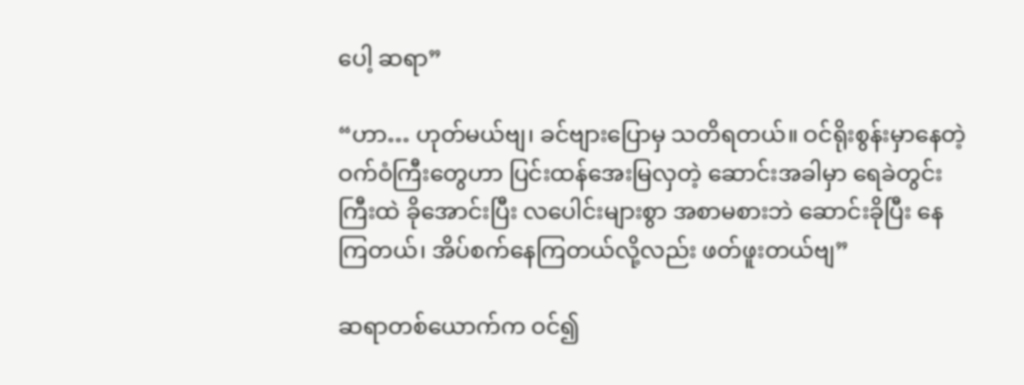ပေါ့ ဆရာ”

“ဟာ… ဟုတ်မယ်ဗျ၊ ခင်ဗျားပြောမှ သတိရတယ်။ ဝင်ရိုးစွန်းမှာနေတဲ့ ဝက်ဝံကြီးတွေဟာ ပြင်းထန်အေးမြလှတဲ့ ဆောင်းအခါမှာ ရေခဲတွင်းကြီးထဲ ခိုအောင်းပြီး လပေါင်းများစွာ အစာမစားဘဲ ဆောင်းခိုပြီး နေကြတယ်၊ အိပ်စက်နေကြတယ်လို့လည်း ဖတ်ဖူးတယ်ဗျ”

ဆရာတစ်ယောက်က ဝင်၍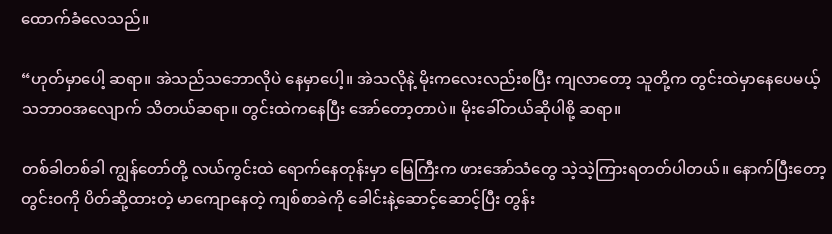ထောက်ခံလေသည်။

“ဟုတ်မှာပေါ့ ဆရာ။ အဲသည်သဘောလိုပဲ နေမှာပေါ့။ အဲသလိုနဲ့ မိုးကလေးလည်းစပြီး ကျလာတော့ သူတို့က တွင်းထဲမှာနေပေမယ့် သဘာဝအလျောက် သိတယ်ဆရာ။ တွင်းထဲကနေပြီး အော်တော့တာပဲ။ မိုးခေါ်တယ်ဆိုပါစို့ ဆရာ။

တစ်ခါတစ်ခါ ကျွန်တော်တို့ လယ်ကွင်းထဲ ရောက်နေတုန်းမှာ မြေကြီးက ဖားအော်သံတွေ သဲ့သဲ့ကြားရတတ်ပါတယ်။ နောက်ပြီးတော့ တွင်းဝကို ပိတ်ဆို့ထားတဲ့ မာကျောနေတဲ့ ကျစ်စာခဲကို ခေါင်းနဲ့ဆောင့်ဆောင့်ပြီး တွန်း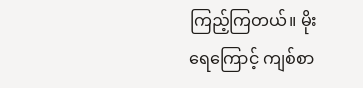ကြည့်ကြတယ်။ မိုးရေကြောင့် ကျစ်စာ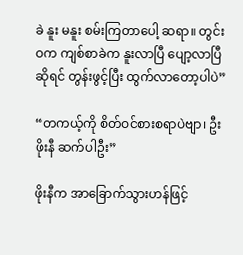ခဲ နူး မနူး စမ်းကြတာပေါ့ ဆရာ။ တွင်းဝက ကျစ်စာခဲက နူးလာပြီ ပျော့လာပြီဆိုရင် တွန်းဖွင့်ပြီး ထွက်လာတော့ပါပဲ”

“တကယ့်ကို စိတ်ဝင်စားစရာပဲဗျာ၊ ဦးဖိုးနီ ဆက်ပါဦး”

ဖိုးနီက အာခြောက်သွားဟန်ဖြင့်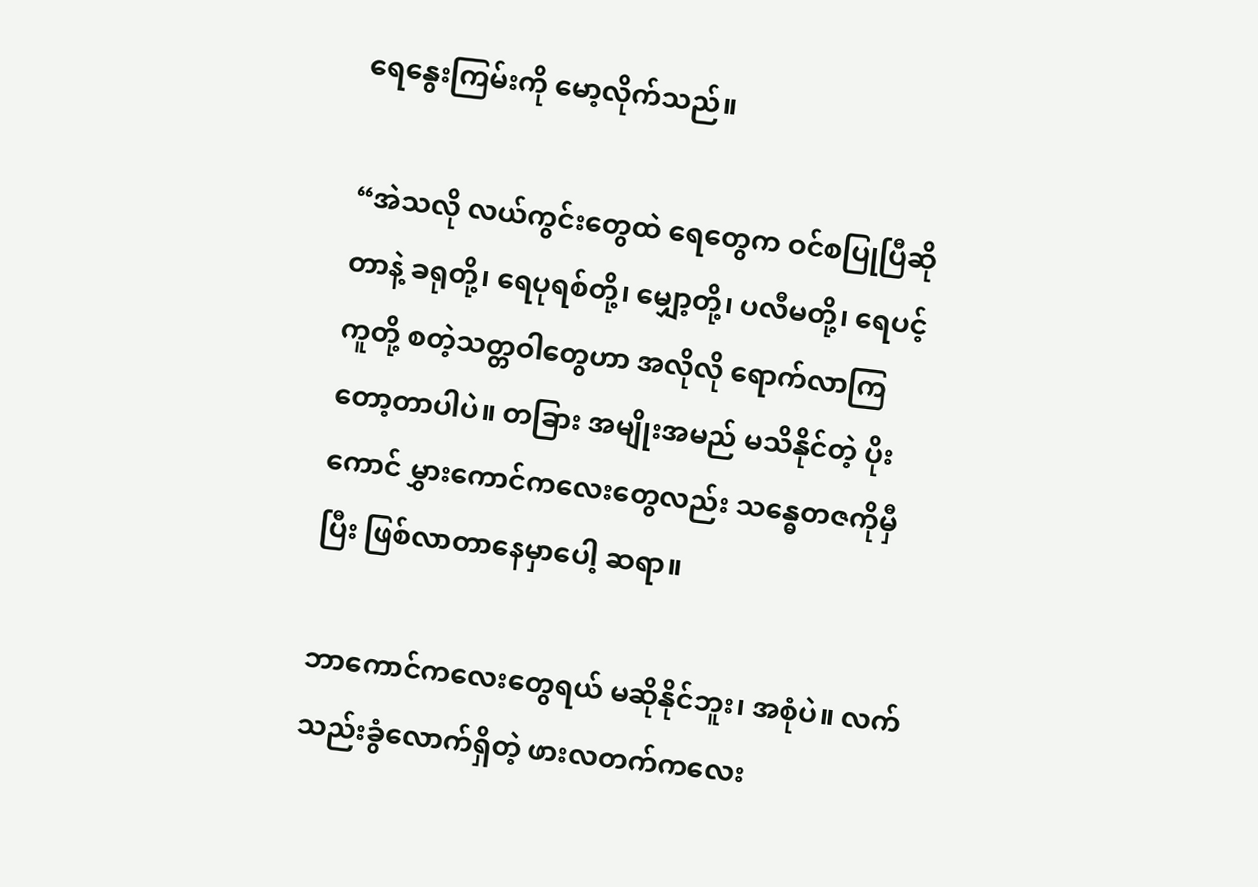ရေနွေးကြမ်းကို မော့လိုက်သည်။

“အဲသလို လယ်ကွင်းတွေထဲ ရေတွေက ဝင်စပြုပြီဆိုတာနဲ့ ခရုတို့၊ ရေပုရစ်တို့၊ မျှော့တို့၊ ပလီမတို့၊ ရေပင့်ကူတို့ စတဲ့သတ္တဝါတွေဟာ အလိုလို ရောက်လာကြတော့တာပါပဲ။ တခြား အမျိုးအမည် မသိနိုင်တဲ့ ပိုးကောင် မွှားကောင်ကလေးတွေလည်း သန္ဓေတဇကိုမှီပြီး ဖြစ်လာတာနေမှာပေါ့ ဆရာ။

ဘာကောင်ကလေးတွေရယ် မဆိုနိုင်ဘူး၊ အစုံပဲ။ လက်သည်းခွံလောက်ရှိတဲ့ ဖားလတက်ကလေး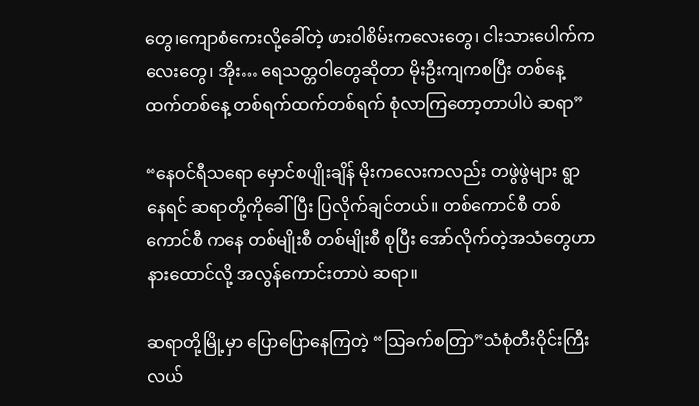တွေ၊ကျောစံကေးလို့ခေါ်တဲ့ ဖားဝါစိမ်းကလေးတွေ၊ ငါးသားပေါက်ကလေးတွေ၊ အိုး… ရေသတ္တဝါတွေဆိုတာ မိုးဦးကျကစပြီး တစ်နေ့ထက်တစ်နေ့ တစ်ရက်ထက်တစ်ရက် စုံလာကြတော့တာပါပဲ ဆရာ”

“နေဝင်ရီသရော မှောင်စပျိုးချိန် မိုးကလေးကလည်း တဖွဲဖွဲများ ရွာနေရင် ဆရာတို့ကိုခေါ်ပြီး ပြလိုက်ချင်တယ်။ တစ်ကောင်စီ တစ်ကောင်စီ ကနေ တစ်မျိုးစီ တစ်မျိုးစီ စုပြီး အော်လိုက်တဲ့အသံတွေဟာ နားထောင်လို့ အလွန်ကောင်းတာပဲ ဆရာ။

ဆရာတို့မြို့မှာ ပြောပြောနေကြတဲ့ “ဩခက်စတြာ”သံစုံတီးဝိုင်းကြီး လယ်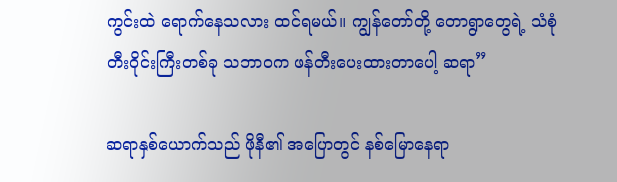ကွင်းထဲ ရောက်နေသလား ထင်ရမယ်။ ကျွန်တော်တို့ တောရွာတွေရဲ့ သံစုံတီးဝိုင်းကြီးတစ်ခု သဘာဝက ဖန်တီးပေးထားတာပေါ့ ဆရာ”

ဆရာနှစ်ယောက်သည် ဖိုနီ၏ အပြောတွင် နစ်မြောနေရာ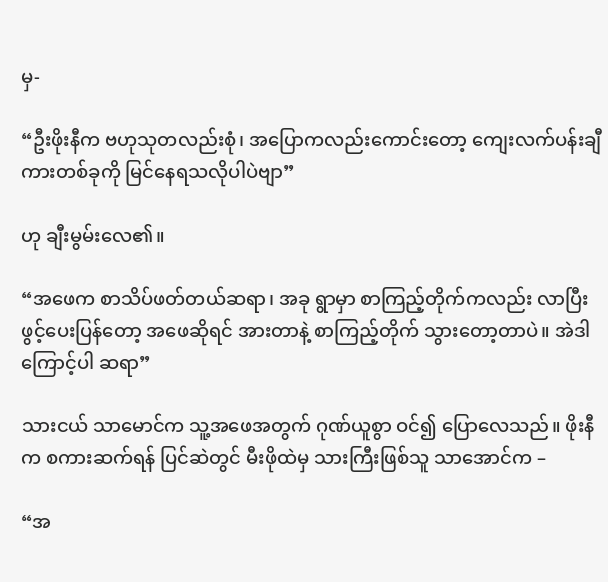မှ-

“ဦးဖိုးနီက ဗဟုသုတလည်းစုံ၊ အပြောကလည်းကောင်းတော့ ကျေးလက်ပန်းချီကားတစ်ခုကို မြင်နေရသလိုပါပဲဗျာ”

ဟု ချီးမွမ်းလေ၏။

“အဖေက စာသိပ်ဖတ်တယ်ဆရာ၊ အခု ရွာမှာ စာကြည့်တိုက်ကလည်း လာပြီး ဖွင့်ပေးပြန်တော့ အဖေဆိုရင် အားတာနဲ့ စာကြည့်တိုက် သွားတော့တာပဲ။ အဲဒါကြောင့်ပါ ဆရာ”

သားငယ် သာမောင်က သူ့အဖေအတွက် ဂုဏ်ယူစွာ ဝင်၍ ပြောလေသည်။ ဖိုးနီက စကားဆက်ရန် ပြင်ဆဲတွင် မီးဖိုထဲမှ သားကြီးဖြစ်သူ သာအောင်က –

“အ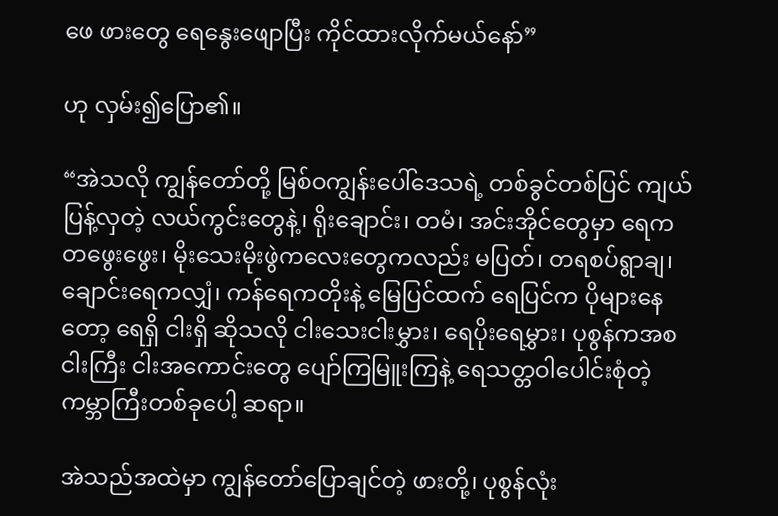ဖေ ဖားတွေ ရေနွေးဖျောပြီး ကိုင်ထားလိုက်မယ်နော်”

ဟု လှမ်း၍ပြော၏။

“အဲသလို ကျွန်တော်တို့ မြစ်ဝကျွန်းပေါ်ဒေသရဲ့ တစ်ခွင်တစ်ပြင် ကျယ်ပြန့်လှတဲ့ လယ်ကွင်းတွေနဲ့၊ ရိုးချောင်း၊ တမံ၊ အင်းအိုင်တွေမှာ ရေက တဖွေးဖွေး၊ မိုးသေးမိုးဖွဲကလေးတွေကလည်း မပြတ်၊ တရစပ်ရွာချ၊ ချောင်းရေကလျှံ၊ ကန်ရေကတိုးနဲ့ မြေပြင်ထက် ရေပြင်က ပိုများနေတော့ ရေရှိ ငါးရှိ ဆိုသလို ငါးသေးငါးမွှား၊ ရေပိုးရေမွှား၊ ပုစွန်ကအစ ငါးကြီး ငါးအကောင်းတွေ ပျော်ကြမြူးကြနဲ့ ရေသတ္တဝါပေါင်းစုံတဲ့ ကမ္ဘာကြီးတစ်ခုပေါ့ ဆရာ။

အဲသည်အထဲမှာ ကျွန်တော်ပြောချင်တဲ့ ဖားတို့၊ ပုစွန်လုံး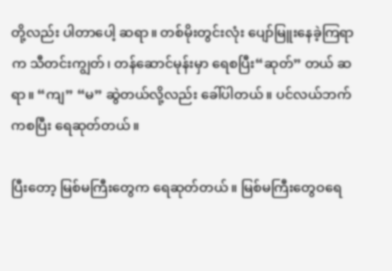တို့လည်း ပါတာပေါ့ ဆရာ။ တစ်မိုးတွင်းလုံး ပျော်မြူးနေခဲ့ကြရာက သီတင်းကျွတ်၊ တန်ဆောင်မုန်းမှာ ရေစပြီး“ဆုတ်” တယ် ဆရာ။ “ကျ” “မ” ဆွဲတယ်လို့လည်း ခေါ်ပါတယ်။ ပင်လယ်ဘက်ကစပြီး ရေဆုတ်တယ်။

ပြီးတော့ မြစ်မကြီးတွေက ရေဆုတ်တယ်။ မြစ်မကြီးတွေဝရေ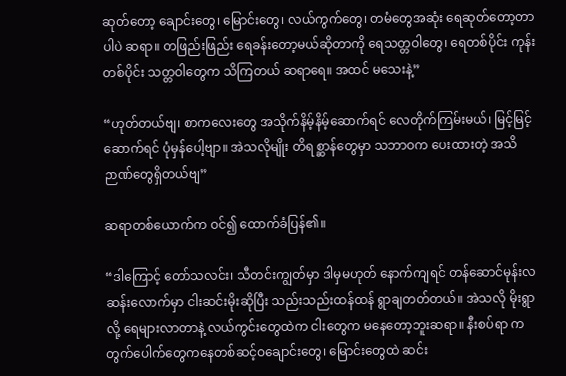ဆုတ်တော့ ချောင်းတွေ၊ မြောင်းတွေ၊ လယ်ကွက်တွေ၊ တမံတွေအဆုံး ရေဆုတ်တော့တာပါပဲ ဆရာ။ တဖြည်းဖြည်း ရေခန်းတော့မယ်ဆိုတာကို ရေသတ္တဝါတွေ၊ ရေတစ်ပိုင်း ကုန်းတစ်ပိုင်း သတ္တဝါတွေက သိကြတယ် ဆရာရေ။ အထင် မသေးနဲ့”

“ဟုတ်တယ်ဗျ၊ စာကလေးတွေ အသိုက်နိမ့်နိမ့်ဆောက်ရင် လေတိုက်ကြမ်းမယ်၊ မြင့်မြင့်ဆောက်ရင် ပုံမှန်ပေါ့ဗျာ။ အဲသလိုမျိုး တိရစ္ဆာန်တွေမှာ သဘာဝက ပေးထားတဲ့ အသိဉာဏ်တွေရှိတယ်ဗျ”

ဆရာတစ်ယောက်က ဝင်၍ ထောက်ခံပြန်၏။

“ဒါကြောင့် တော်သလင်း၊ သီတင်းကျွတ်မှာ ဒါမှမဟုတ် နောက်ကျရင် တန်ဆောင်မုန်းလဆန်းလောက်မှာ ငါးဆင်းမိုးဆိုပြီး သည်းသည်းထန်ထန် ရွာချတတ်တယ်။ အဲသလို မိုးရွာလို့ ရေများလာတာနဲ့ လယ်ကွင်းတွေထဲက ငါးတွေက မနေတော့ဘူးဆရာ။ နီးစပ်ရာ ကတွက်ပေါက်တွေကနေတစ်ဆင့်ဝချောင်းတွေ၊ မြောင်းတွေထဲ ဆင်း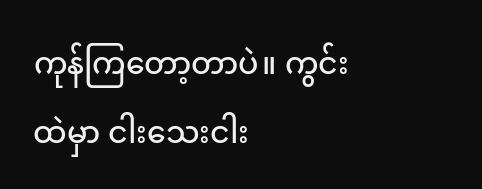ကုန်ကြတော့တာပဲ။ ကွင်းထဲမှာ ငါးသေးငါး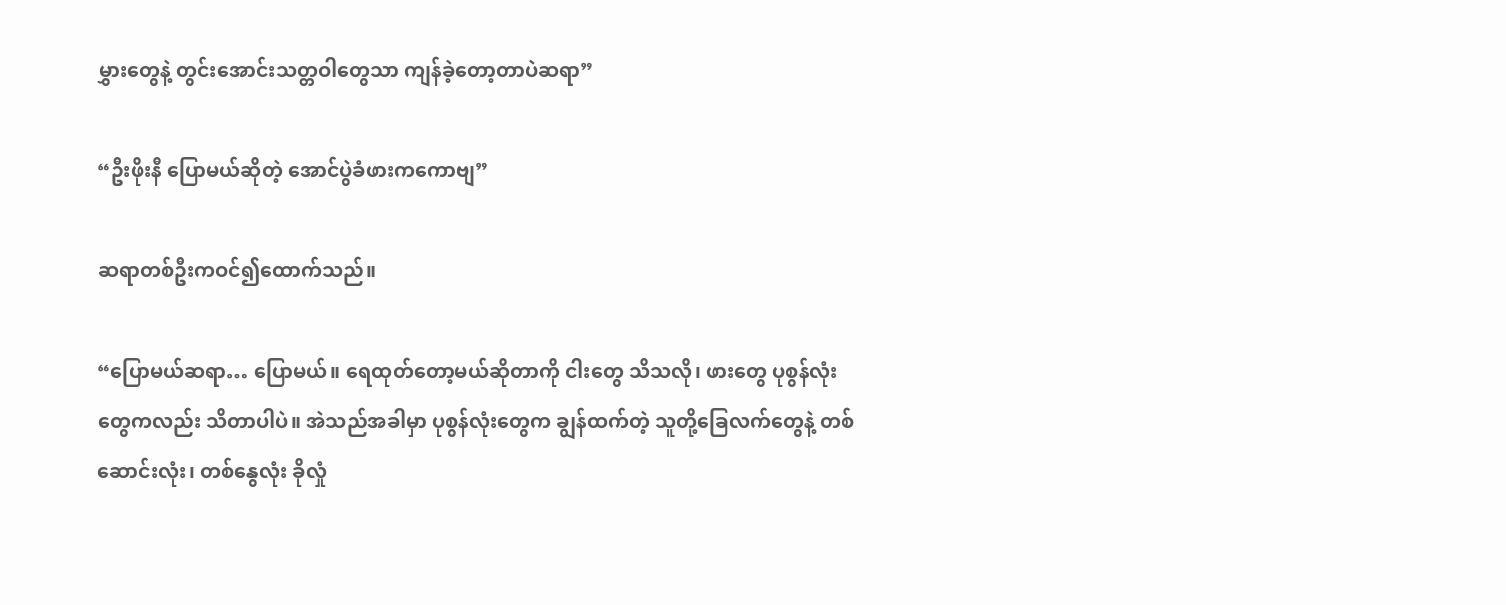မွှားတွေနဲ့ တွင်းအောင်းသတ္တဝါတွေသာ ကျန်ခဲ့တော့တာပဲဆရာ”

“ဦးဖိုးနီ ပြောမယ်ဆိုတဲ့ အောင်ပွဲခံဖားကကောဗျ”

ဆရာတစ်ဦးကဝင်၍ထောက်သည်။

“ပြောမယ်ဆရာ… ပြောမယ်။ ရေထုတ်တော့မယ်ဆိုတာကို ငါးတွေ သိသလို၊ ဖားတွေ ပုစွန်လုံးတွေကလည်း သိတာပါပဲ။ အဲသည်အခါမှာ ပုစွန်လုံးတွေက ချွန်ထက်တဲ့ သူတို့ခြေလက်တွေနဲ့ တစ်ဆောင်းလုံး၊ တစ်နွေလုံး ခိုလှုံ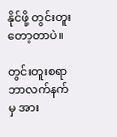နိုင်ဖို့ တွင်းတူးတော့တာပဲ။

တွင်းတူးစရာ ဘာလက်နက်မှ အား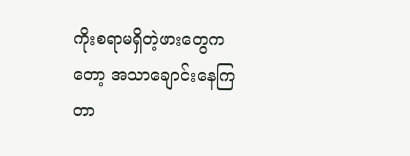ကိုးစရာမရှိတဲ့ဖားတွေကတော့ အသာချောင်းနေကြတာ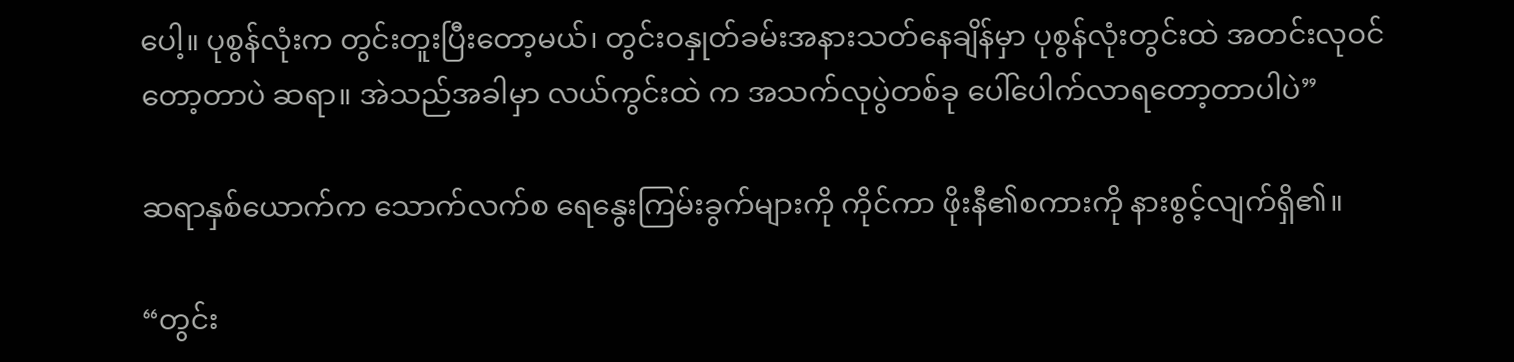ပေါ့။ ပုစွန်လုံးက တွင်းတူးပြီးတော့မယ်၊ တွင်းဝနှုတ်ခမ်းအနားသတ်နေချိန်မှာ ပုစွန်လုံးတွင်းထဲ အတင်းလုဝင်တော့တာပဲ ဆရာ။ အဲသည်အခါမှာ လယ်ကွင်းထဲ က အသက်လုပွဲတစ်ခု ပေါ်ပေါက်လာရတော့တာပါပဲ”

ဆရာနှစ်ယောက်က သောက်လက်စ ရေနွေးကြမ်းခွက်များကို ကိုင်ကာ ဖိုးနီ၏စကားကို နားစွင့်လျက်ရှိ၏။

“တွင်း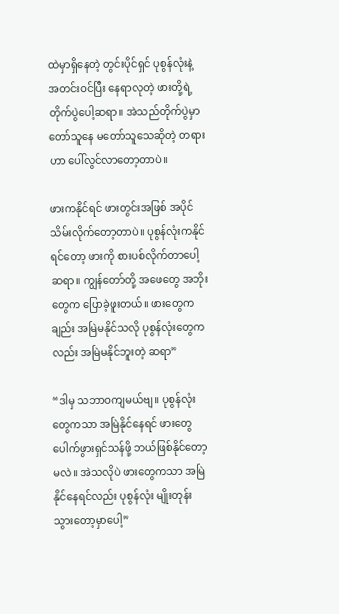ထဲမှာရှိနေတဲ့ တွင်းပိုင်ရှင် ပုစွန်လုံးနဲ့ အတင်းဝင်ပြီး နေရာလုတဲ့ ဖားတို့ရဲ့တိုက်ပွဲပေါ့ဆရာ။ အဲသည်တိုက်ပွဲမှာ တော်သူနေ မတော်သူသေဆိုတဲ့ တရားဟာ ပေါ်လွင်လာတော့တာပဲ။

ဖားကနိုင်ရင် ဖားတွင်းအဖြစ် အပိုင်သိမ်းလိုက်တော့တာပဲ။ ပုစွန်လုံးကနိုင်ရင်တော့ ဖားကို စားပစ်လိုက်တာပေါ့ ဆရာ။ ကျွန်တော်တို့ အဖေတွေ အဘိုးတွေက ပြောခဲ့ဖူးတယ်။ ဖားတွေကချည်း အမြဲမနိုင်သလို ပုစွန်လုံးတွေကလည်း အမြဲမနိုင်ဘူးတဲ့ ဆရာ”

“ဒါမှ သဘာဝကျမယ်ဗျ။ ပုစွန်လုံးတွေကသာ အမြဲနိုင်နေရင် ဖားတွေ ပေါက်ဖွားရှင်သန်ဖို့ ဘယ်ဖြစ်နိုင်တော့မလဲ။ အဲသလိုပဲ ဖားတွေကသာ အမြဲနိုင်နေရင်လည်း ပုစွန်လုံး မျိုးတုန်းသွားတော့မှာပေါ့”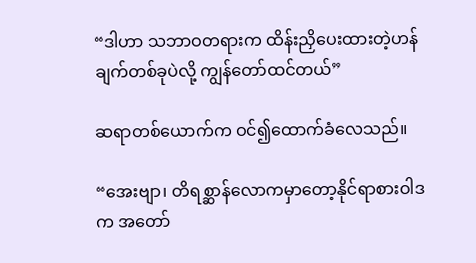“ဒါဟာ သဘာဝတရားက ထိန်းညှိပေးထားတဲ့ဟန်ချက်တစ်ခုပဲလို့ ကျွန်တော်ထင်တယ်”

ဆရာတစ်ယောက်က ဝင်၍ထောက်ခံလေသည်။

“အေးဗျာ၊ တိရစ္ဆာန်လောကမှာတော့နိုင်ရာစားဝါဒက အတော်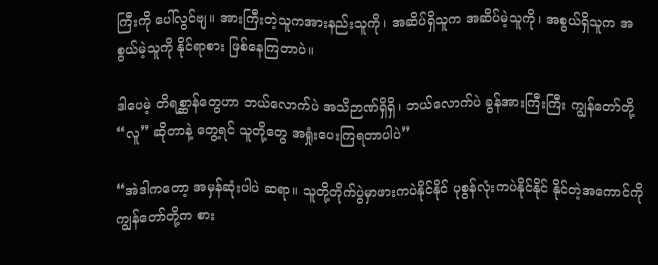ကြီးကို ပေါ်လွင်ဗျ။ အားကြီးတဲ့သူကအားနည်းသူကို၊ အဆိပ်ရှိသူက အဆိပ်မဲ့သူကို၊ အစွယ်ရှိသူက အစွယ်မဲ့သူကို နိုင်ရာစား ဖြစ်နေကြတာပဲ။

ဒါပေမဲ့ တိရစ္ဆာန်တွေဟာ ဘယ်လောက်ပဲ အသိဉာဏ်ရှိရှိ၊ ဘယ်လောက်ပဲ ခွန်အားကြီးကြီး ကျွန်တော်တို့ “လူ” ဆိုတာနဲ့ တွေ့ရင် သူတို့တွေ အရှုံးပေးကြရတာပါပဲ”

“အဲဒါကတော့ အမှန်ဆုံးပါပဲ ဆရာ။ သူတို့တိုက်ပွဲမှာဖားကပဲနိုင်နိုင် ပုစွန်လုံးကပဲနိုင်နိုင် နိုင်တဲ့အကောင်ကို ကျွန်တော်တို့က စား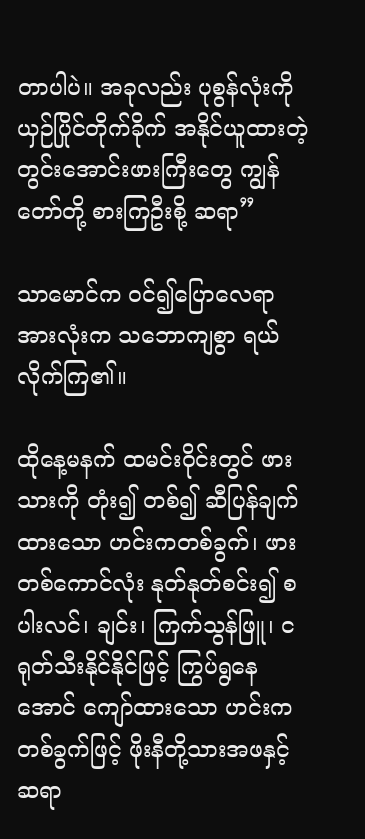တာပါပဲ။ အခုလည်း ပုစွန်လုံးကို ယှဉ်ပြိုင်တိုက်ခိုက် အနိုင်ယူထားတဲ့ တွင်းအောင်းဖားကြီးတွေ ကျွန်တော်တို့ စားကြဦးစို့ ဆရာ”

သာမောင်က ဝင်၍ပြောလေရာ အားလုံးက သဘောကျစွာ ရယ်လိုက်ကြ၏။

ထိုနေ့မနက် ထမင်းဝိုင်းတွင် ဖားသားကို တုံး၍ တစ်၍ ဆီပြန်ချက်ထားသော ဟင်းကတစ်ခွက်၊ ဖားတစ်ကောင်လုံး နုတ်နုတ်စင်း၍ စပါးလင်၊ ချင်း၊ ကြက်သွန်ဖြူ၊ ငရုတ်သီးနိုင်နိုင်ဖြင့် ကြွပ်ရွနေအောင် ကျော်ထားသော ဟင်းကတစ်ခွက်ဖြင့် ဖိုးနီတို့သားအဖနှင့် ဆရာ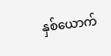နှစ်ယောက်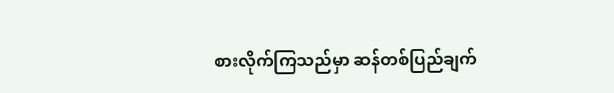စားလိုက်ကြသည်မှာ ဆန်တစ်ပြည်ချက်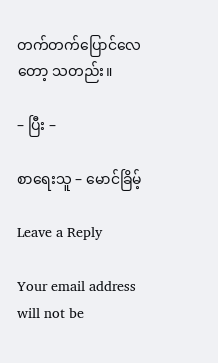တက်တက်ပြောင်လေတော့ သတည်း။

– ပြီး –

စာရေးသူ – မောင်ခြိမ့်

Leave a Reply

Your email address will not be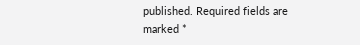published. Required fields are marked *